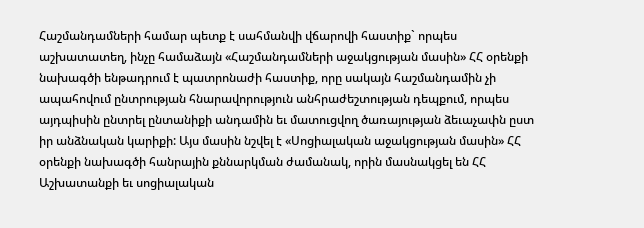Հաշմանդամների համար պետք է սահմանվի վճարովի հաստիք` որպես աշխատատեղ, ինչը համաձայն «Հաշմանդամների աջակցության մասին» ՀՀ օրենքի նախագծի ենթադրում է պատրոնաժի հաստիք, որը սակայն հաշմանդամին չի ապահովում ընտրության հնարավորություն անհրաժեշտության դեպքում, որպես այդպիսին ընտրել ընտանիքի անդամին եւ մատուցվող ծառայության ձեւաչափն ըստ իր անձնական կարիքի: Այս մասին նշվել է «Սոցիալական աջակցության մասին» ՀՀ օրենքի նախագծի հանրային քննարկման ժամանակ, որին մասնակցել են ՀՀ Աշխատանքի եւ սոցիալական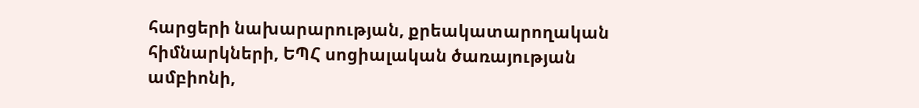հարցերի նախարարության, քրեակատարողական հիմնարկների, ԵՊՀ սոցիալական ծառայության ամբիոնի,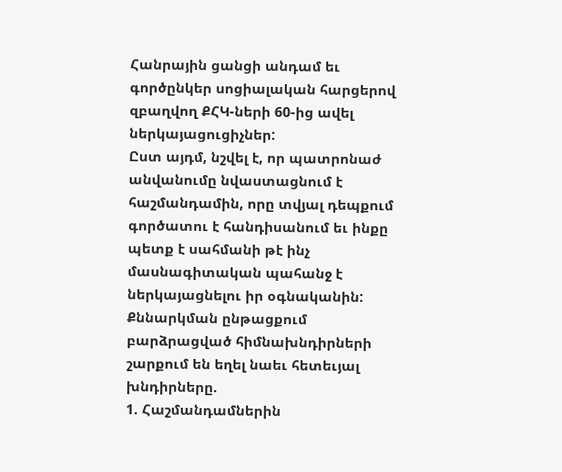Հանրային ցանցի անդամ եւ գործընկեր սոցիալական հարցերով զբաղվող ՔՀԿ-ների 60-ից ավել ներկայացուցիչներ:
Ըստ այդմ, նշվել է, որ պատրոնաժ անվանումը նվաստացնում է հաշմանդամին, որը տվյալ դեպքում գործատու է հանդիսանում եւ ինքը պետք է սահմանի թէ ինչ մասնագիտական պահանջ է ներկայացնելու իր օգնականին:
Քննարկման ընթացքում բարձրացված հիմնախնդիրների շարքում են եղել նաեւ հետեւյալ խնդիրները.
1. Հաշմանդամներին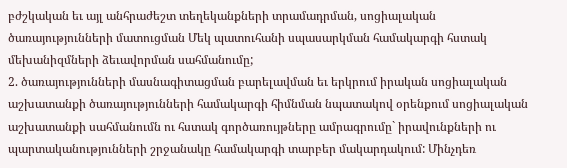բժշկական եւ այլ անհրաժեշտ տեղեկանքների տրամադրման, սոցիալական ծառայությունների մատուցման Մեկ պատուհանի սպասարկման համակարգի հստակ մեխանիզմների ձեւավորման սահմանումը;
2. ծառայությունների մասնագիտացման բարելավման եւ երկրում իրական սոցիալական աշխատանքի ծառայությունների համակարգի հիմնման նպատակով օրենքում սոցիալական աշխատանքի սահմանումն ու հստակ գործառույթները ամրագրումը` իրավունքների ու պարտականությունների շրջանակը համակարգի տարբեր մակարդակում: Մինչդեռ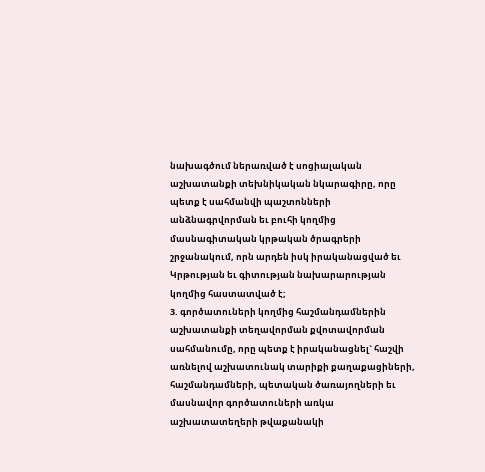նախագծում ներառված է սոցիալական աշխատանքի տեխնիկական նկարագիրը, որը պետք է սահմանվի պաշտոնների անձնագրվորման եւ բուհի կողմից մասնագիտական կրթական ծրագրերի շրջանակում, որն արդեն իսկ իրականացված եւ Կրթության եւ գիտության նախարարության կողմից հաստատված է;
3. գործատուների կողմից հաշմանդամներին աշխատանքի տեղավորման քվոտավորման սահմանումը, որը պետք է իրականացնել` հաշվի առնելով աշխատունակ տարիքի քաղաքացիների, հաշմանդամների, պետական ծառայողների եւ մասնավոր գործատուների առկա աշխատատեղերի թվաքանակի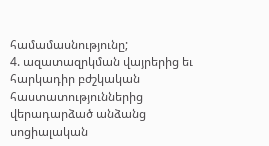համամասնությունը;
4. ազատազրկման վայրերից եւ հարկադիր բժշկական հաստատություններից վերադարձած անձանց սոցիալական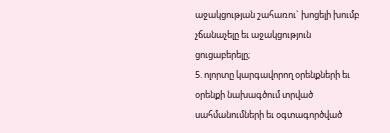աջակցության շահառու` խոցելի խումբ չճանաչելը եւ աջակցություն ցուցաբերելը;
5. ոլորտը կարգավորող օրենքների եւ օրենքի նախագծում տրված սահմանումների եւ օգտագործված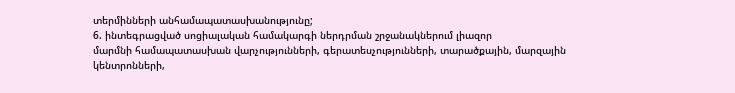տերմինների անհամապատասխանությունը;
6. ինտեգրացված սոցիալական համակարգի ներդրման շրջանակներում լիազոր
մարմնի համապատասխան վարչությունների, գերատեսչությունների, տարածքային, մարզային կենտրոնների,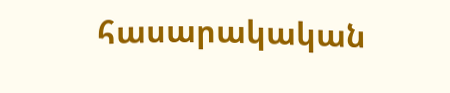հասարակական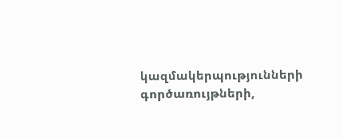կազմակերպությունների գործառույթների,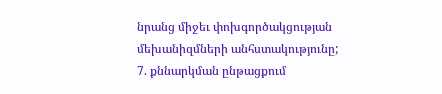նրանց միջեւ փոխգործակցության մեխանիզմների անհստակությունը;
7. քննարկման ընթացքում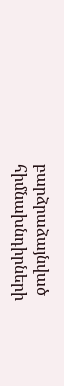բարձրաձայնված հիմնախնդիրների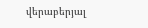վերաբերյալ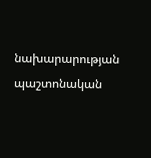նախարարության պաշտոնական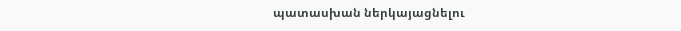պատասխան ներկայացնելու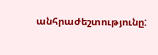անհրաժեշտությունը: